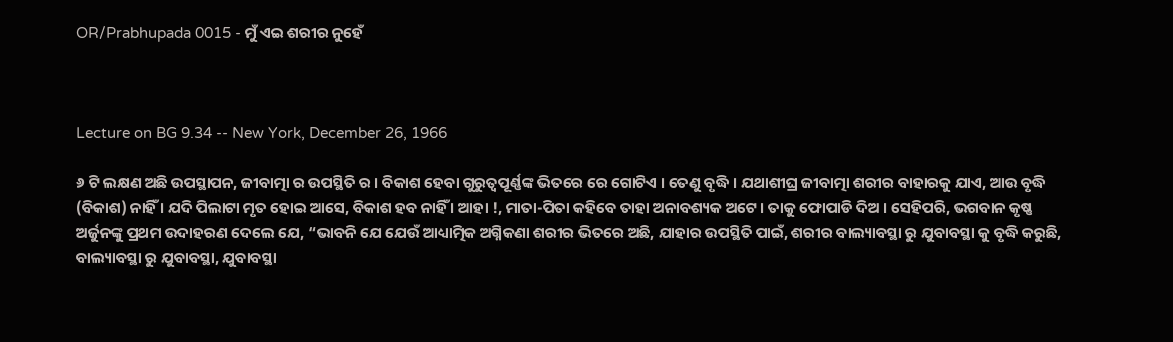OR/Prabhupada 0015 - ମୁଁ ଏଇ ଶରୀର ନୁହେଁ



Lecture on BG 9.34 -- New York, December 26, 1966

୬ ଟି ଲକ୍ଷଣ ଅଛି ଉପସ୍ଥାପନ, ଜୀବାତ୍ମା ର ଉପସ୍ଥିତି ର । ବିକାଶ ହେବା ଗୁରୁତ୍ୱପୂର୍ଣ୍ଣଙ୍କ ଭିତରେ ରେ ଗୋଟିଏ । ତେଣୁ ବୃଦ୍ଧି । ଯଥାଶୀଘ୍ର ଜୀବାତ୍ମା ଶରୀର ବାହାରକୁ ଯାଏ, ଆଉ ବୃଦ୍ଧି (ବିକାଶ) ନାହିଁ । ଯଦି ପିଲାଟା ମୃତ ହୋଇ ଆସେ, ବିକାଶ ହବ ନାହିଁ । ଆହା !, ମାତା-ପିତା କହିବେ ତାହା ଅନାବଶ୍ୟକ ଅଟେ । ତାକୁ ଫୋପାଡି ଦିଅ । ସେହିପରି, ଭଗବାନ କୃଷ୍ଣ ଅର୍ଜୁନଙ୍କୁ ପ୍ରଥମ ଉଦାହରଣ ଦେଲେ ଯେ, “ଭାବନି ଯେ ଯେଉଁ ଆଧ୍ୟାତ୍ମିକ ଅଗ୍ନିକଣା ଶରୀର ଭିତରେ ଅଛି, ଯାହାର ଉପସ୍ଥିତି ପାଇଁ, ଶରୀର ବାଲ୍ୟାବସ୍ଥା ରୁ ଯୁବାବସ୍ଥା କୁ ବୃଦ୍ଧି କରୁଛି, ବାଲ୍ୟାବସ୍ଥା ରୁ ଯୁବାବସ୍ଥା, ଯୁବାବସ୍ଥା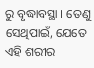ରୁ ବୃଦ୍ଧାବସ୍ଥା । ତେଣୁ ସେଥିପାଇଁ, ଯେତେ ଏହି ଶରୀର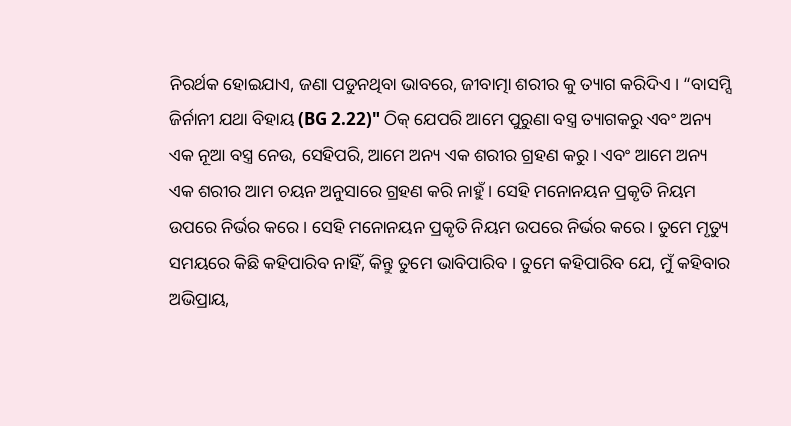ନିରର୍ଥକ ହୋଇଯାଏ, ଜଣା ପଡୁନଥିବା ଭାବରେ, ଜୀବାତ୍ମା ଶରୀର କୁ ତ୍ୟାଗ କରିଦିଏ । “ବାସମ୍ସି ଜିର୍ନାନୀ ଯଥା ବିହାୟ (BG 2.22)" ଠିକ୍ ଯେପରି ଆମେ ପୁରୁଣା ବସ୍ତ୍ର ତ୍ୟାଗକରୁ ଏବଂ ଅନ୍ୟ ଏକ ନୂଆ ବସ୍ତ୍ର ନେଉ, ସେହିପରି, ଆମେ ଅନ୍ୟ ଏକ ଶରୀର ଗ୍ରହଣ କରୁ । ଏବଂ ଆମେ ଅନ୍ୟ ଏକ ଶରୀର ଆମ ଚୟନ ଅନୁସାରେ ଗ୍ରହଣ କରି ନାହୁଁ । ସେହି ମନୋନୟନ ପ୍ରକୃତି ନିୟମ ଉପରେ ନିର୍ଭର କରେ । ସେହି ମନୋନୟନ ପ୍ରକୃତି ନିୟମ ଉପରେ ନିର୍ଭର କରେ । ତୁମେ ମୃତ୍ୟୁ ସମୟରେ କିଛି କହିପାରିବ ନାହିଁ, କିନ୍ତୁ ତୁମେ ଭାବିପାରିବ । ତୁମେ କହିପାରିବ ଯେ, ମୁଁ କହିବାର ଅଭିପ୍ରାୟ,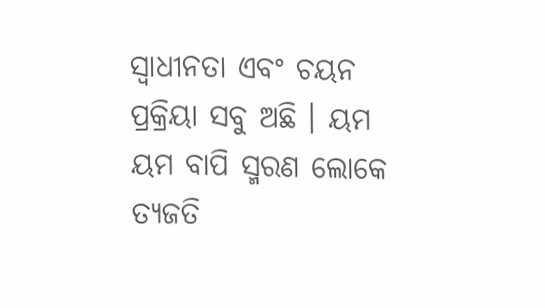ସ୍ଵାଧୀନତା ଏବଂ ଚୟନ ପ୍ରକ୍ରିୟା ସବୁ ଅଛି । ୟମ ୟମ ବାପି ସ୍ମରଣ ଲୋକେ ତ୍ୟଜତି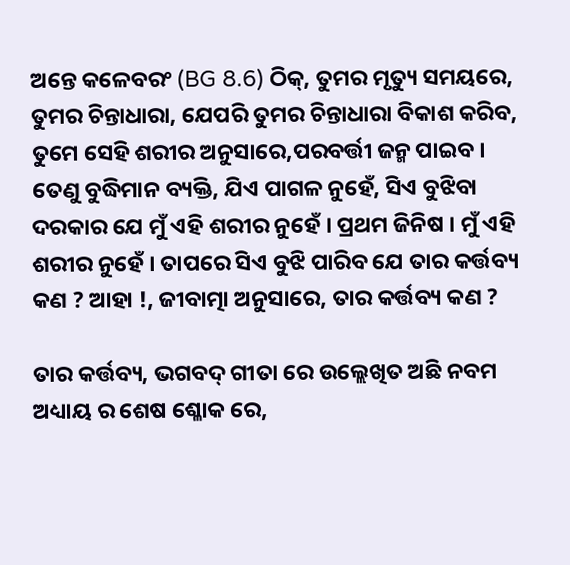ଅନ୍ତେ କଳେବରଂ (BG 8.6) ଠିକ୍, ତୁମର ମୃତ୍ୟୁ ସମୟରେ, ତୁମର ଚିନ୍ତାଧାରା, ଯେପରି ତୁମର ଚିନ୍ତାଧାରା ବିକାଶ କରିବ, ତୁମେ ସେହି ଶରୀର ଅନୁସାରେ,ପରବର୍ତ୍ତୀ ଜନ୍ମ ପାଇବ । ତେଣୁ ବୁଦ୍ଧିମାନ ବ୍ୟକ୍ତି, ଯିଏ ପାଗଳ ନୁହେଁ, ସିଏ ବୁଝିବା ଦରକାର ଯେ ମୁଁ ଏହି ଶରୀର ନୁହେଁ । ପ୍ରଥମ ଜିନିଷ । ମୁଁ ଏହି ଶରୀର ନୁହେଁ । ତାପରେ ସିଏ ବୁଝି ପାରିବ ଯେ ତାର କର୍ତ୍ତବ୍ୟ କଣ ? ଆହା !, ଜୀବାତ୍ମା ଅନୁସାରେ, ତାର କର୍ତ୍ତବ୍ୟ କଣ ?

ତାର କର୍ତ୍ତବ୍ୟ, ଭଗବଦ୍ ଗୀତା ରେ ଉଲ୍ଲେଖିତ ଅଛି ନବମ ଅଧ୍ୟାୟ ର ଶେଷ ଶ୍ଳୋକ ରେ,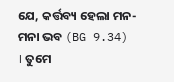ଯେ, କର୍ତ୍ତବ୍ୟ ହେଲା ମନ-ମନା ଭବ (BG 9.34) । ତୁମେ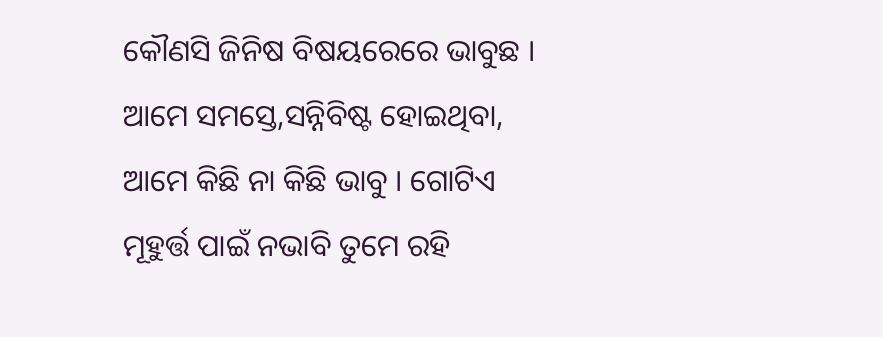କୌଣସି ଜିନିଷ ବିଷୟରେରେ ଭାବୁଛ । ଆମେ ସମସ୍ତେ,ସନ୍ନିବିଷ୍ଟ ହୋଇଥିବା, ଆମେ କିଛି ନା କିଛି ଭାବୁ । ଗୋଟିଏ ମୂହୁର୍ତ୍ତ ପାଇଁ ନଭାବି ତୁମେ ରହି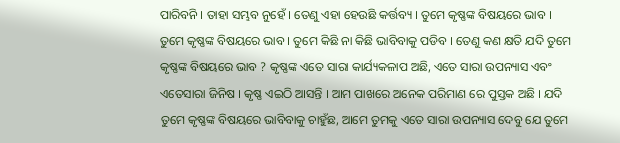ପାରିବନି । ତାହା ସମ୍ଭବ ନୁହେଁ । ତେଣୁ ଏହା ହେଉଛି କର୍ତ୍ତବ୍ୟ । ତୁମେ କୃଷ୍ଣଙ୍କ ବିଷୟରେ ଭାବ । ତୁମେ କୃଷ୍ଣଙ୍କ ବିଷୟରେ ଭାବ । ତୁମେ କିଛି ନା କିଛି ଭାବିବାକୁ ପଡିବ । ତେଣୁ କଣ କ୍ଷତି ଯଦି ତୁମେ କୃଷ୍ଣଙ୍କ ବିଷୟରେ ଭାବ ? କୃଷ୍ଣଙ୍କ ଏତେ ସାରା କାର୍ଯ୍ୟକଳାପ ଅଛି, ଏତେ ସାରା ଉପନ୍ୟାସ ଏବଂ ଏତେସାରା ଜିନିଷ । କୃଷ୍ଣ ଏଇଠି ଆସନ୍ତି । ଆମ ପାଖରେ ଅନେକ ପରିମାଣ ରେ ପୁସ୍ତକ ଅଛି । ଯଦି ତୁମେ କୃଷ୍ଣଙ୍କ ବିଷୟରେ ଭାବିବାକୁ ଚାହୁଁଛ, ଆମେ ତୁମକୁ ଏତେ ସାରା ଉପନ୍ୟାସ ଦେବୁ ଯେ ତୁମେ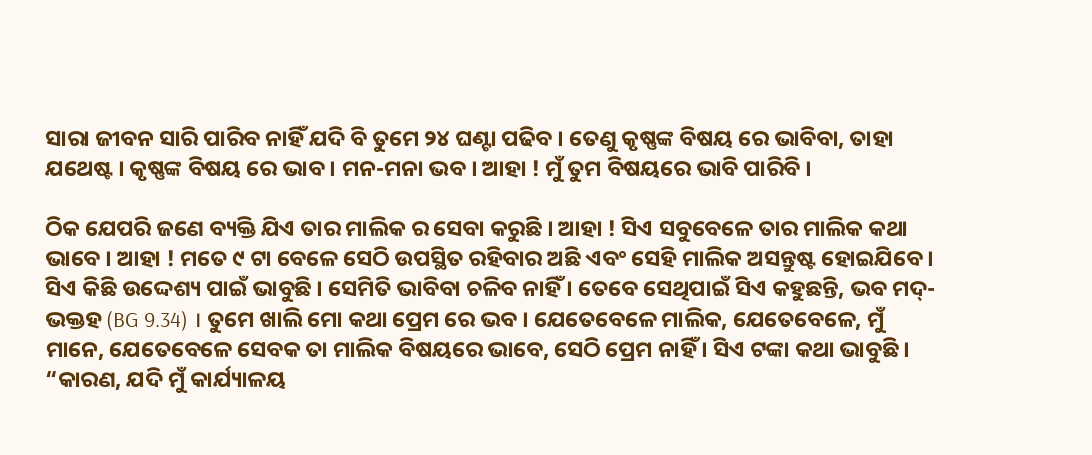ସାରା ଜୀବନ ସାରି ପାରିବ ନାହିଁ ଯଦି ବି ତୁମେ ୨୪ ଘଣ୍ଟା ପଢିବ । ତେଣୁ କୃଷ୍ଣଙ୍କ ବିଷୟ ରେ ଭାବିବା, ତାହା ଯଥେଷ୍ଟ । କୃଷ୍ଣଙ୍କ ବିଷୟ ରେ ଭାବ । ମନ-ମନା ଭବ । ଆହା ! ମୁଁ ତୁମ ବିଷୟରେ ଭାବି ପାରିବି ।

ଠିକ ଯେପରି ଜଣେ ବ୍ୟକ୍ତି ଯିଏ ତାର ମାଲିକ ର ସେବା କରୁଛି । ଆହା ! ସିଏ ସବୁବେଳେ ତାର ମାଲିକ କଥା ଭାବେ । ଆହା ! ମତେ ୯ ଟା ବେଳେ ସେଠି ଉପସ୍ଥିତ ରହିବାର ଅଛି ଏବଂ ସେହି ମାଲିକ ଅସନ୍ତୁଷ୍ଟ ହୋଇଯିବେ । ସିଏ କିଛି ଉଦ୍ଦେଶ୍ୟ ପାଇଁ ଭାବୁଛି । ସେମିତି ଭାବିବା ଚଳିବ ନାହିଁ । ତେବେ ସେଥିପାଇଁ ସିଏ କହୁଛନ୍ତି, ଭବ ମଦ୍-ଭକ୍ତହ (BG 9.34) । ତୁମେ ଖାଲି ମୋ କଥା ପ୍ରେମ ରେ ଭବ । ଯେତେବେଳେ ମାଲିକ, ଯେତେବେଳେ, ମୁଁ ମାନେ, ଯେତେବେଳେ ସେବକ ତା ମାଲିକ ବିଷୟରେ ଭାବେ, ସେଠି ପ୍ରେମ ନାହିଁ । ସିଏ ଟଙ୍କା କଥା ଭାବୁଛି । “କାରଣ, ଯଦି ମୁଁ କାର୍ଯ୍ୟାଳୟ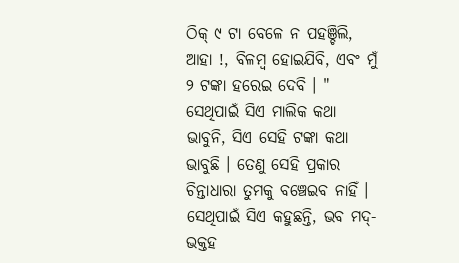ଠିକ୍ ୯ ଟା ବେଳେ ନ ପହଞ୍ଚିଲି, ଆହା !, ବିଳମ୍ବ ହୋଇଯିବି, ଏବଂ ମୁଁ ୨ ଟଙ୍କା ହରେଇ ଦେବି । " ସେଥିପାଇଁ ସିଏ ମାଲିକ କଥା ଭାବୁନି, ସିଏ ସେହି ଟଙ୍କା କଥା ଭାବୁଛି । ତେଣୁ ସେହି ପ୍ରକାର ଚିନ୍ତାଧାରା ତୁମକୁ ବଞ୍ଚେଇବ ନାହିଁ । ସେଥିପାଇଁ ସିଏ କହୁଛନ୍ତି, ଭବ ମଦ୍-ଭକ୍ତହ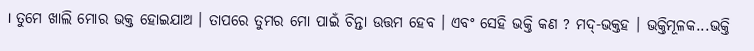। ତୁମେ ଖାଲି ମୋର ଭକ୍ତ ହୋଇଯାଅ । ତାପରେ ତୁମର ମୋ ପାଇଁ ଚିନ୍ତା ଉତ୍ତମ ହେବ । ଏବଂ ସେହି ଭକ୍ତି କଣ ? ମଦ୍-ଭକ୍ତହ । ଭକ୍ତିମୂଳକ...ଭକ୍ତି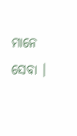ମାନେ ସେବା ।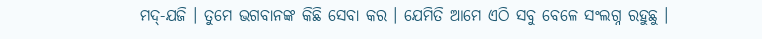ମଦ୍-ଯଜି । ତୁମେ ଭଗବାନଙ୍କ କିଛି ସେବା କର । ଯେମିତି ଆମେ ଏଠି ସବୁ ବେଳେ ସଂଲଗ୍ନ ରହୁଛୁ ।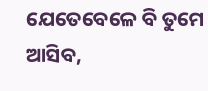ଯେତେବେଳେ ବି ତୁମେ ଆସିବ,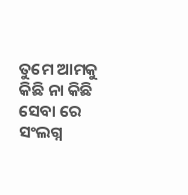ତୁମେ ଆମକୁ କିଛି ନା କିଛି ସେବା ରେ ସଂଲଗ୍ନ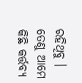ରହିଥିବୁ । ତେଣୁ ଆମେ କିଛି କର୍ତ୍ତବ୍ୟ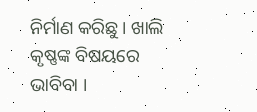ନିର୍ମାଣ କରିଛୁ । ଖାଲି କୃଷ୍ଣଙ୍କ ବିଷୟରେ ଭାବିବା ।